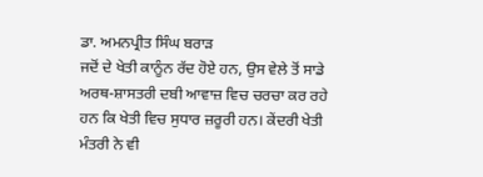ਡਾ. ਅਮਨਪ੍ਰੀਤ ਸਿੰਘ ਬਰਾੜ
ਜਦੋਂ ਦੇ ਖੇਤੀ ਕਾਨੂੰਨ ਰੱਦ ਹੋਏ ਹਨ, ਉਸ ਵੇਲੇ ਤੋਂ ਸਾਡੇ ਅਰਥ-ਸ਼ਾਸਤਰੀ ਦਬੀ ਆਵਾਜ਼ ਵਿਚ ਚਰਚਾ ਕਰ ਰਹੇ ਹਨ ਕਿ ਖੇਤੀ ਵਿਚ ਸੁਧਾਰ ਜ਼ਰੂਰੀ ਹਨ। ਕੇਂਦਰੀ ਖੇਤੀ ਮੰਤਰੀ ਨੇ ਵੀ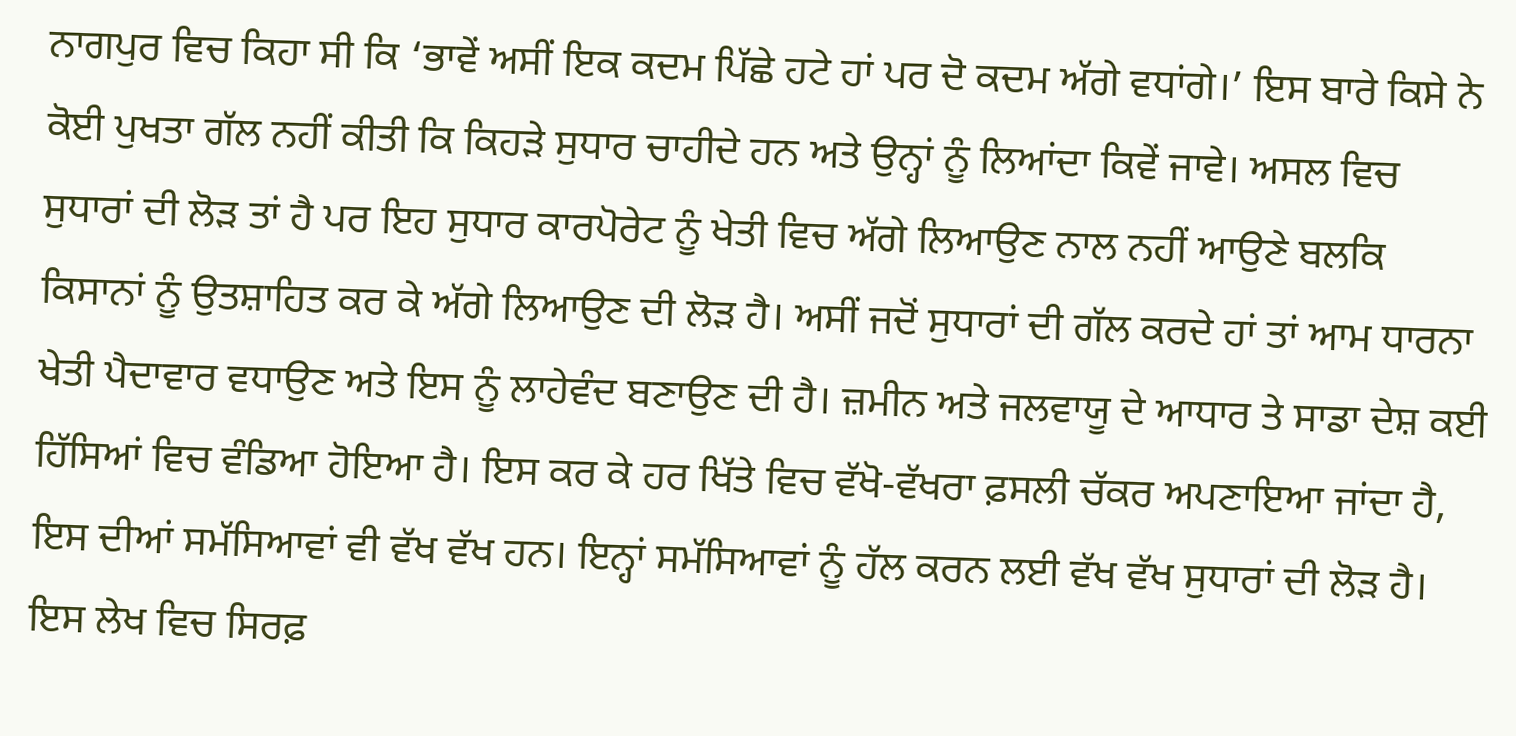ਨਾਗਪੁਰ ਵਿਚ ਕਿਹਾ ਸੀ ਕਿ ‘ਭਾਵੇਂ ਅਸੀਂ ਇਕ ਕਦਮ ਪਿੱਛੇ ਹਟੇ ਹਾਂ ਪਰ ਦੋ ਕਦਮ ਅੱਗੇ ਵਧਾਂਗੇ।’ ਇਸ ਬਾਰੇ ਕਿਸੇ ਨੇ ਕੋਈ ਪੁਖਤਾ ਗੱਲ ਨਹੀਂ ਕੀਤੀ ਕਿ ਕਿਹੜੇ ਸੁਧਾਰ ਚਾਹੀਦੇ ਹਨ ਅਤੇ ਉਨ੍ਹਾਂ ਨੂੰ ਲਿਆਂਦਾ ਕਿਵੇਂ ਜਾਵੇ। ਅਸਲ ਵਿਚ ਸੁਧਾਰਾਂ ਦੀ ਲੋੜ ਤਾਂ ਹੈ ਪਰ ਇਹ ਸੁਧਾਰ ਕਾਰਪੋਰੇਟ ਨੂੰ ਖੇਤੀ ਵਿਚ ਅੱਗੇ ਲਿਆਉਣ ਨਾਲ ਨਹੀਂ ਆਉਣੇ ਬਲਕਿ ਕਿਸਾਨਾਂ ਨੂੰ ਉਤਸ਼ਾਹਿਤ ਕਰ ਕੇ ਅੱਗੇ ਲਿਆਉਣ ਦੀ ਲੋੜ ਹੈ। ਅਸੀਂ ਜਦੋਂ ਸੁਧਾਰਾਂ ਦੀ ਗੱਲ ਕਰਦੇ ਹਾਂ ਤਾਂ ਆਮ ਧਾਰਨਾ ਖੇਤੀ ਪੈਦਾਵਾਰ ਵਧਾਉਣ ਅਤੇ ਇਸ ਨੂੰ ਲਾਹੇਵੰਦ ਬਣਾਉਣ ਦੀ ਹੈ। ਜ਼ਮੀਨ ਅਤੇ ਜਲਵਾਯੂ ਦੇ ਆਧਾਰ ਤੇ ਸਾਡਾ ਦੇਸ਼ ਕਈ ਹਿੱਸਿਆਂ ਵਿਚ ਵੰਡਿਆ ਹੋਇਆ ਹੈ। ਇਸ ਕਰ ਕੇ ਹਰ ਖਿੱਤੇ ਵਿਚ ਵੱਖੋ-ਵੱਖਰਾ ਫ਼ਸਲੀ ਚੱਕਰ ਅਪਣਾਇਆ ਜਾਂਦਾ ਹੈ, ਇਸ ਦੀਆਂ ਸਮੱਸਿਆਵਾਂ ਵੀ ਵੱਖ ਵੱਖ ਹਨ। ਇਨ੍ਹਾਂ ਸਮੱਸਿਆਵਾਂ ਨੂੰ ਹੱਲ ਕਰਨ ਲਈ ਵੱਖ ਵੱਖ ਸੁਧਾਰਾਂ ਦੀ ਲੋੜ ਹੈ।
ਇਸ ਲੇਖ ਵਿਚ ਸਿਰਫ਼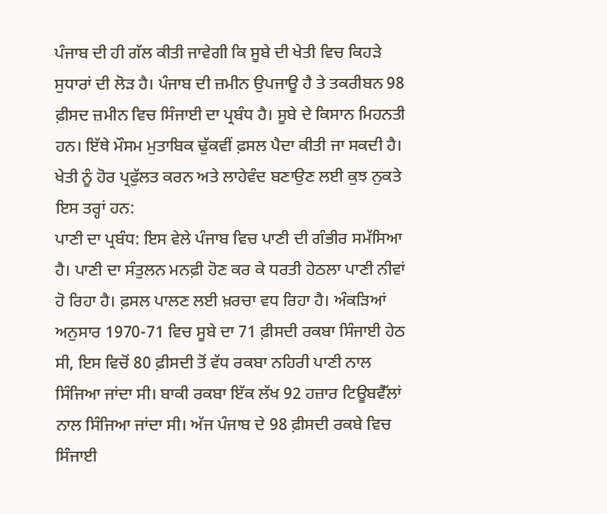ਪੰਜਾਬ ਦੀ ਹੀ ਗੱਲ ਕੀਤੀ ਜਾਵੇਗੀ ਕਿ ਸੂਬੇ ਦੀ ਖੇਤੀ ਵਿਚ ਕਿਹੜੇ ਸੁਧਾਰਾਂ ਦੀ ਲੋੜ ਹੈ। ਪੰਜਾਬ ਦੀ ਜ਼ਮੀਨ ਉਪਜਾਊ ਹੈ ਤੇ ਤਕਰੀਬਨ 98 ਫ਼ੀਸਦ ਜ਼ਮੀਨ ਵਿਚ ਸਿੰਜਾਈ ਦਾ ਪ੍ਰਬੰਧ ਹੈ। ਸੂਬੇ ਦੇ ਕਿਸਾਨ ਮਿਹਨਤੀ ਹਨ। ਇੱਥੇ ਮੌਸਮ ਮੁਤਾਬਿਕ ਢੁੱਕਵੀਂ ਫ਼ਸਲ ਪੈਦਾ ਕੀਤੀ ਜਾ ਸਕਦੀ ਹੈ। ਖੇਤੀ ਨੂੰ ਹੋਰ ਪ੍ਰਫੁੱਲਤ ਕਰਨ ਅਤੇ ਲਾਹੇਵੰਦ ਬਣਾਉਣ ਲਈ ਕੁਝ ਨੁਕਤੇ ਇਸ ਤਰ੍ਹਾਂ ਹਨ:
ਪਾਣੀ ਦਾ ਪ੍ਰਬੰਧ: ਇਸ ਵੇਲੇ ਪੰਜਾਬ ਵਿਚ ਪਾਣੀ ਦੀ ਗੰਭੀਰ ਸਮੱਸਿਆ ਹੈ। ਪਾਣੀ ਦਾ ਸੰਤੁਲਨ ਮਨਫ਼ੀ ਹੋਣ ਕਰ ਕੇ ਧਰਤੀ ਹੇਠਲਾ ਪਾਣੀ ਨੀਵਾਂ ਹੋ ਰਿਹਾ ਹੈ। ਫ਼ਸਲ ਪਾਲਣ ਲਈ ਖ਼ਰਚਾ ਵਧ ਰਿਹਾ ਹੈ। ਅੰਕੜਿਆਂ ਅਨੁਸਾਰ 1970-71 ਵਿਚ ਸੂਬੇ ਦਾ 71 ਫ਼ੀਸਦੀ ਰਕਬਾ ਸਿੰਜਾਈ ਹੇਠ ਸੀ, ਇਸ ਵਿਚੋਂ 80 ਫ਼ੀਸਦੀ ਤੋਂ ਵੱਧ ਰਕਬਾ ਨਹਿਰੀ ਪਾਣੀ ਨਾਲ ਸਿੰਜਿਆ ਜਾਂਦਾ ਸੀ। ਬਾਕੀ ਰਕਬਾ ਇੱਕ ਲੱਖ 92 ਹਜ਼ਾਰ ਟਿਊਬਵੈੱਲਾਂ ਨਾਲ ਸਿੰਜਿਆ ਜਾਂਦਾ ਸੀ। ਅੱਜ ਪੰਜਾਬ ਦੇ 98 ਫ਼ੀਸਦੀ ਰਕਬੇ ਵਿਚ ਸਿੰਜਾਈ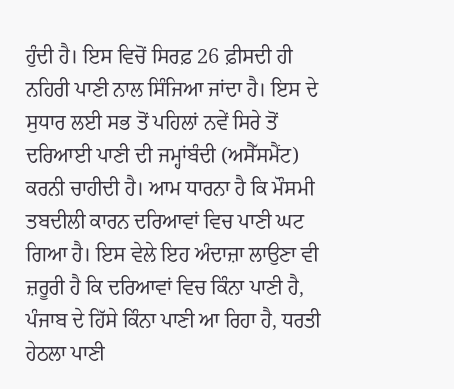ਹੁੰਦੀ ਹੈ। ਇਸ ਵਿਚੋਂ ਸਿਰਫ਼ 26 ਫ਼ੀਸਦੀ ਹੀ ਨਹਿਰੀ ਪਾਣੀ ਨਾਲ ਸਿੰਜਿਆ ਜਾਂਦਾ ਹੈ। ਇਸ ਦੇ ਸੁਧਾਰ ਲਈ ਸਭ ਤੋਂ ਪਹਿਲਾਂ ਨਵੇਂ ਸਿਰੇ ਤੋਂ ਦਰਿਆਈ ਪਾਣੀ ਦੀ ਜਮ੍ਹਾਂਬੰਦੀ (ਅਸੈੱਸਮੈਂਟ) ਕਰਨੀ ਚਾਹੀਦੀ ਹੈ। ਆਮ ਧਾਰਨਾ ਹੈ ਕਿ ਮੌਸਮੀ ਤਬਦੀਲੀ ਕਾਰਨ ਦਰਿਆਵਾਂ ਵਿਚ ਪਾਣੀ ਘਟ ਗਿਆ ਹੈ। ਇਸ ਵੇਲੇ ਇਹ ਅੰਦਾਜ਼ਾ ਲਾਉਣਾ ਵੀ ਜ਼ਰੂਰੀ ਹੈ ਕਿ ਦਰਿਆਵਾਂ ਵਿਚ ਕਿੰਨਾ ਪਾਣੀ ਹੈ, ਪੰਜਾਬ ਦੇ ਹਿੱਸੇ ਕਿੰਨਾ ਪਾਣੀ ਆ ਰਿਹਾ ਹੈ, ਧਰਤੀ ਹੇਠਲਾ ਪਾਣੀ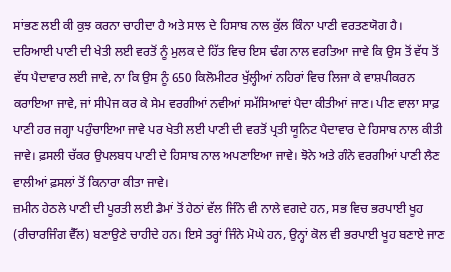ਸਾਂਭਣ ਲਈ ਕੀ ਕੁਝ ਕਰਨਾ ਚਾਹੀਦਾ ਹੈ ਅਤੇ ਸਾਲ ਦੇ ਹਿਸਾਬ ਨਾਲ ਕੁੱਲ ਕਿੰਨਾ ਪਾਣੀ ਵਰਤਣਯੋਗ ਹੈ।
ਦਰਿਆਈ ਪਾਣੀ ਦੀ ਖੇਤੀ ਲਈ ਵਰਤੋਂ ਨੂੰ ਮੁਲਕ ਦੇ ਹਿੱਤ ਵਿਚ ਇਸ ਢੰਗ ਨਾਲ ਵਰਤਿਆ ਜਾਵੇ ਕਿ ਉਸ ਤੋਂ ਵੱਧ ਤੋਂ ਵੱਧ ਪੈਦਾਵਾਰ ਲਈ ਜਾਵੇ, ਨਾ ਕਿ ਉਸ ਨੂੰ 650 ਕਿਲੋਮੀਟਰ ਖੁੱਲ੍ਹੀਆਂ ਨਹਿਰਾਂ ਵਿਚ ਲਿਜਾ ਕੇ ਵਾਸ਼ਪੀਕਰਨ ਕਰਾਇਆ ਜਾਵੇ, ਜਾਂ ਸੀਪੇਜ ਕਰ ਕੇ ਸੇਮ ਵਰਗੀਆਂ ਨਵੀਆਂ ਸਮੱਸਿਆਵਾਂ ਪੈਦਾ ਕੀਤੀਆਂ ਜਾਣ। ਪੀਣ ਵਾਲਾ ਸਾਫ਼ ਪਾਣੀ ਹਰ ਜਗ੍ਹਾ ਪਹੁੰਚਾਇਆ ਜਾਵੇ ਪਰ ਖੇਤੀ ਲਈ ਪਾਣੀ ਦੀ ਵਰਤੋਂ ਪ੍ਰਤੀ ਯੂਨਿਟ ਪੈਦਾਵਾਰ ਦੇ ਹਿਸਾਬ ਨਾਲ ਕੀਤੀ ਜਾਵੇ। ਫ਼ਸਲੀ ਚੱਕਰ ਉਪਲਬਧ ਪਾਣੀ ਦੇ ਹਿਸਾਬ ਨਾਲ ਅਪਣਾਇਆ ਜਾਵੇ। ਝੋਨੇ ਅਤੇ ਗੰਨੇ ਵਰਗੀਆਂ ਪਾਣੀ ਲੈਣ ਵਾਲੀਆਂ ਫ਼ਸਲਾਂ ਤੋਂ ਕਿਨਾਰਾ ਕੀਤਾ ਜਾਵੇ।
ਜ਼ਮੀਨ ਹੇਠਲੇ ਪਾਣੀ ਦੀ ਪੂਰਤੀ ਲਈ ਡੈਮਾਂ ਤੋਂ ਹੇਠਾਂ ਵੱਲ ਜਿੰਨੇ ਵੀ ਨਾਲੇ ਵਗਦੇ ਹਨ, ਸਭ ਵਿਚ ਭਰਪਾਈ ਖੂਹ (ਰੀਚਾਰਜਿੰਗ ਵੈੱਲ) ਬਣਾਉਣੇ ਚਾਹੀਦੇ ਹਨ। ਇਸੇ ਤਰ੍ਹਾਂ ਜਿੰਨੇ ਮੋਘੇ ਹਨ, ਉਨ੍ਹਾਂ ਕੋਲ ਵੀ ਭਰਪਾਈ ਖੂਹ ਬਣਾਏ ਜਾਣ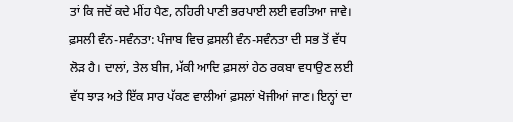ਤਾਂ ਕਿ ਜਦੋਂ ਕਦੇ ਮੀਂਹ ਪੈਣ, ਨਹਿਰੀ ਪਾਣੀ ਭਰਪਾਈ ਲਈ ਵਰਤਿਆ ਜਾਵੇ।
ਫ਼ਸਲੀ ਵੰਨ-ਸਵੰਨਤਾ: ਪੰਜਾਬ ਵਿਚ ਫ਼ਸਲੀ ਵੰਨ-ਸਵੰਨਤਾ ਦੀ ਸਭ ਤੋਂ ਵੱਧ ਲੋੜ ਹੈ। ਦਾਲਾਂ, ਤੇਲ ਬੀਜ, ਮੱਕੀ ਆਦਿ ਫ਼ਸਲਾਂ ਹੇਠ ਰਕਬਾ ਵਧਾਉਣ ਲਈ ਵੱਧ ਝਾੜ ਅਤੇ ਇੱਕ ਸਾਰ ਪੱਕਣ ਵਾਲੀਆਂ ਫ਼ਸਲਾਂ ਖੋਜੀਆਂ ਜਾਣ। ਇਨ੍ਹਾਂ ਦਾ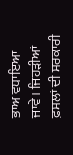ਭਾਅ ਵਧਾਇਆ ਜਾਵੇ। ਜਿਹੜੀਆਂ ਫ਼ਸਲਾਂ ਦੀ ਸਰਕਾਰੀ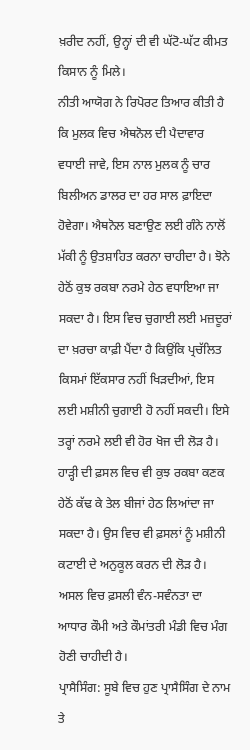ਖ਼ਰੀਦ ਨਹੀਂ, ਉਨ੍ਹਾਂ ਦੀ ਵੀ ਘੱਟੋ-ਘੱਟ ਕੀਮਤ ਕਿਸਾਨ ਨੂੰ ਮਿਲੇ।
ਨੀਤੀ ਆਯੋਗ ਨੇ ਰਿਪੋਰਟ ਤਿਆਰ ਕੀਤੀ ਹੈ ਕਿ ਮੁਲਕ ਵਿਚ ਐਥਨੋਲ ਦੀ ਪੈਦਾਵਾਰ ਵਧਾਈ ਜਾਵੇ, ਇਸ ਨਾਲ ਮੁਲਕ ਨੂੰ ਚਾਰ ਬਿਲੀਅਨ ਡਾਲਰ ਦਾ ਹਰ ਸਾਲ ਫ਼ਾਇਦਾ ਹੋਵੇਗਾ। ਐਥਨੋਲ ਬਣਾਉਣ ਲਈ ਗੰਨੇ ਨਾਲੋਂ ਮੱਕੀ ਨੂੰ ਉਤਸ਼ਾਹਿਤ ਕਰਨਾ ਚਾਹੀਦਾ ਹੈ। ਝੋਨੇ ਹੇਠੋਂ ਕੁਝ ਰਕਬਾ ਨਰਮੇ ਹੇਠ ਵਧਾਇਆ ਜਾ ਸਕਦਾ ਹੈ। ਇਸ ਵਿਚ ਚੁਗਾਈ ਲਈ ਮਜ਼ਦੂਰਾਂ ਦਾ ਖ਼ਰਚਾ ਕਾਫ਼ੀ ਪੈਂਦਾ ਹੈ ਕਿਉਂਕਿ ਪ੍ਰਚੱਲਿਤ ਕਿਸਮਾਂ ਇੱਕਸਾਰ ਨਹੀਂ ਖਿੜਦੀਆਂ, ਇਸ ਲਈ ਮਸ਼ੀਨੀ ਚੁਗਾਈ ਹੋ ਨਹੀਂ ਸਕਦੀ। ਇਸੇ ਤਰ੍ਹਾਂ ਨਰਮੇ ਲਈ ਵੀ ਹੋਰ ਖੋਜ ਦੀ ਲੋੜ ਹੈ। ਹਾੜ੍ਹੀ ਦੀ ਫ਼ਸਲ ਵਿਚ ਵੀ ਕੁਝ ਰਕਬਾ ਕਣਕ ਹੇਠੋਂ ਕੱਢ ਕੇ ਤੇਲ ਬੀਜਾਂ ਹੇਠ ਲਿਆਂਦਾ ਜਾ ਸਕਦਾ ਹੈ। ਉਸ ਵਿਚ ਵੀ ਫ਼ਸਲਾਂ ਨੂੰ ਮਸ਼ੀਨੀ ਕਟਾਈ ਦੇ ਅਨੁਕੂਲ ਕਰਨ ਦੀ ਲੋੜ ਹੈ। ਅਸਲ ਵਿਚ ਫ਼ਸਲੀ ਵੰਨ-ਸਵੰਨਤਾ ਦਾ ਆਧਾਰ ਕੌਮੀ ਅਤੇ ਕੌਮਾਂਤਰੀ ਮੰਡੀ ਵਿਚ ਮੰਗ ਹੋਣੀ ਚਾਹੀਦੀ ਹੈ।
ਪ੍ਰਾਸੈਸਿੰਗ: ਸੂਬੇ ਵਿਚ ਹੁਣ ਪ੍ਰਾਸੈਸਿੰਗ ਦੇ ਨਾਮ ਤੇ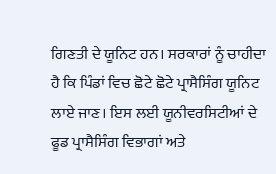ਗਿਣਤੀ ਦੇ ਯੂਨਿਟ ਹਨ। ਸਰਕਾਰਾਂ ਨੂੰ ਚਾਹੀਦਾ ਹੈ ਕਿ ਪਿੰਡਾਂ ਵਿਚ ਛੋਟੇ ਛੋਟੇ ਪ੍ਰਾਸੈਸਿੰਗ ਯੂਨਿਟ ਲਾਏ ਜਾਣ। ਇਸ ਲਈ ਯੂਨੀਵਰਸਿਟੀਆਂ ਦੇ ਫੂਡ ਪ੍ਰਾਸੈਸਿੰਗ ਵਿਭਾਗਾਂ ਅਤੇ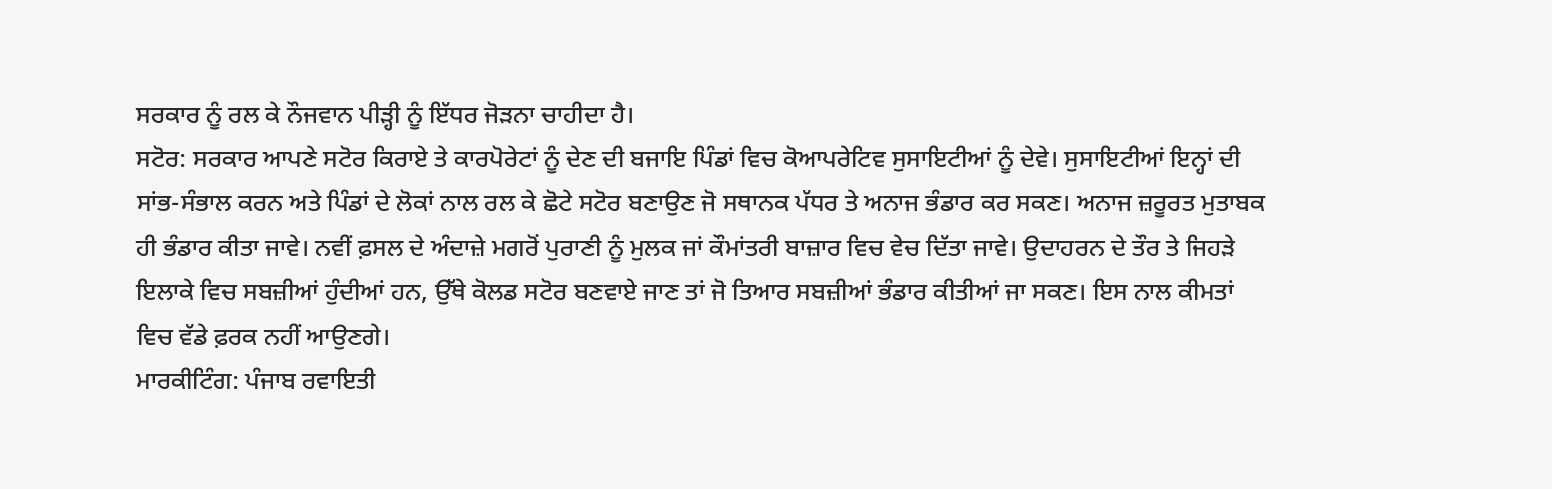ਸਰਕਾਰ ਨੂੰ ਰਲ ਕੇ ਨੌਜਵਾਨ ਪੀੜ੍ਹੀ ਨੂੰ ਇੱਧਰ ਜੋੜਨਾ ਚਾਹੀਦਾ ਹੈ।
ਸਟੋਰ: ਸਰਕਾਰ ਆਪਣੇ ਸਟੋਰ ਕਿਰਾਏ ਤੇ ਕਾਰਪੋਰੇਟਾਂ ਨੂੰ ਦੇਣ ਦੀ ਬਜਾਇ ਪਿੰਡਾਂ ਵਿਚ ਕੋਆਪਰੇਟਿਵ ਸੁਸਾਇਟੀਆਂ ਨੂੰ ਦੇਵੇ। ਸੁਸਾਇਟੀਆਂ ਇਨ੍ਹਾਂ ਦੀ ਸਾਂਭ-ਸੰਭਾਲ ਕਰਨ ਅਤੇ ਪਿੰਡਾਂ ਦੇ ਲੋਕਾਂ ਨਾਲ ਰਲ ਕੇ ਛੋਟੇ ਸਟੋਰ ਬਣਾਉਣ ਜੋ ਸਥਾਨਕ ਪੱਧਰ ਤੇ ਅਨਾਜ ਭੰਡਾਰ ਕਰ ਸਕਣ। ਅਨਾਜ ਜ਼ਰੂਰਤ ਮੁਤਾਬਕ ਹੀ ਭੰਡਾਰ ਕੀਤਾ ਜਾਵੇ। ਨਵੀਂ ਫ਼ਸਲ ਦੇ ਅੰਦਾਜ਼ੇ ਮਗਰੋਂ ਪੁਰਾਣੀ ਨੂੰ ਮੁਲਕ ਜਾਂ ਕੌਮਾਂਤਰੀ ਬਾਜ਼ਾਰ ਵਿਚ ਵੇਚ ਦਿੱਤਾ ਜਾਵੇ। ਉਦਾਹਰਨ ਦੇ ਤੌਰ ਤੇ ਜਿਹੜੇ ਇਲਾਕੇ ਵਿਚ ਸਬਜ਼ੀਆਂ ਹੁੰਦੀਆਂ ਹਨ, ਉੱਥੇ ਕੋਲਡ ਸਟੋਰ ਬਣਵਾਏ ਜਾਣ ਤਾਂ ਜੋ ਤਿਆਰ ਸਬਜ਼ੀਆਂ ਭੰਡਾਰ ਕੀਤੀਆਂ ਜਾ ਸਕਣ। ਇਸ ਨਾਲ ਕੀਮਤਾਂ ਵਿਚ ਵੱਡੇ ਫ਼ਰਕ ਨਹੀਂ ਆਉਣਗੇ।
ਮਾਰਕੀਟਿੰਗ: ਪੰਜਾਬ ਰਵਾਇਤੀ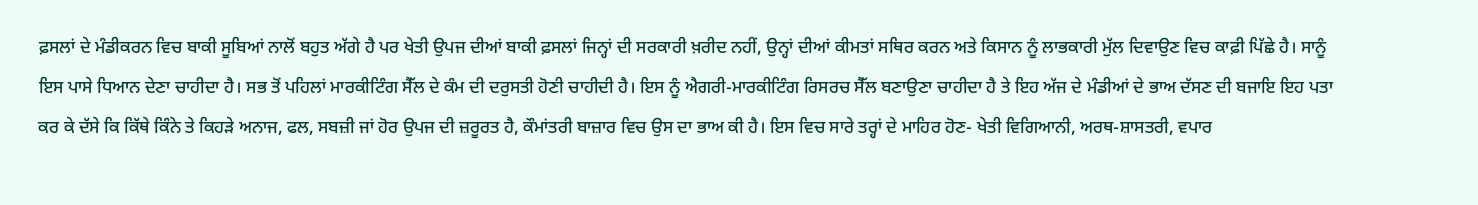ਫ਼ਸਲਾਂ ਦੇ ਮੰਡੀਕਰਨ ਵਿਚ ਬਾਕੀ ਸੂਬਿਆਂ ਨਾਲੋਂ ਬਹੁਤ ਅੱਗੇ ਹੈ ਪਰ ਖੇਤੀ ਉਪਜ ਦੀਆਂ ਬਾਕੀ ਫ਼ਸਲਾਂ ਜਿਨ੍ਹਾਂ ਦੀ ਸਰਕਾਰੀ ਖ਼ਰੀਦ ਨਹੀਂ, ਉਨ੍ਹਾਂ ਦੀਆਂ ਕੀਮਤਾਂ ਸਥਿਰ ਕਰਨ ਅਤੇ ਕਿਸਾਨ ਨੂੰ ਲਾਭਕਾਰੀ ਮੁੱਲ ਦਿਵਾਉਣ ਵਿਚ ਕਾਫ਼ੀ ਪਿੱਛੇ ਹੈ। ਸਾਨੂੰ ਇਸ ਪਾਸੇ ਧਿਆਨ ਦੇਣਾ ਚਾਹੀਦਾ ਹੈ। ਸਭ ਤੋਂ ਪਹਿਲਾਂ ਮਾਰਕੀਟਿੰਗ ਸੈੱਲ ਦੇ ਕੰਮ ਦੀ ਦਰੁਸਤੀ ਹੋਣੀ ਚਾਹੀਦੀ ਹੈ। ਇਸ ਨੂੰ ਐਗਰੀ-ਮਾਰਕੀਟਿੰਗ ਰਿਸਰਚ ਸੈੱਲ ਬਣਾਉਣਾ ਚਾਹੀਦਾ ਹੈ ਤੇ ਇਹ ਅੱਜ ਦੇ ਮੰਡੀਆਂ ਦੇ ਭਾਅ ਦੱਸਣ ਦੀ ਬਜਾਇ ਇਹ ਪਤਾ ਕਰ ਕੇ ਦੱਸੇ ਕਿ ਕਿੱਥੇ ਕਿੰਨੇ ਤੇ ਕਿਹੜੇ ਅਨਾਜ, ਫਲ, ਸਬਜ਼ੀ ਜਾਂ ਹੋਰ ਉਪਜ ਦੀ ਜ਼ਰੂਰਤ ਹੈ, ਕੌਮਾਂਤਰੀ ਬਾਜ਼ਾਰ ਵਿਚ ਉਸ ਦਾ ਭਾਅ ਕੀ ਹੈ। ਇਸ ਵਿਚ ਸਾਰੇ ਤਰ੍ਹਾਂ ਦੇ ਮਾਹਿਰ ਹੋਣ- ਖੇਤੀ ਵਿਗਿਆਨੀ, ਅਰਥ-ਸ਼ਾਸਤਰੀ, ਵਪਾਰ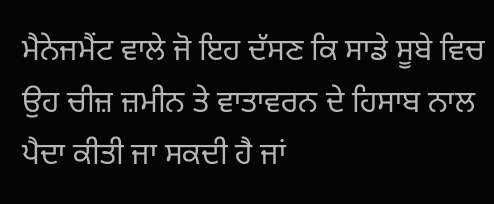ਮੈਨੇਜਮੈਂਟ ਵਾਲੇ ਜੋ ਇਹ ਦੱਸਣ ਕਿ ਸਾਡੇ ਸੂਬੇ ਵਿਚ ਉਹ ਚੀਜ਼ ਜ਼ਮੀਨ ਤੇ ਵਾਤਾਵਰਨ ਦੇ ਹਿਸਾਬ ਨਾਲ ਪੈਦਾ ਕੀਤੀ ਜਾ ਸਕਦੀ ਹੈ ਜਾਂ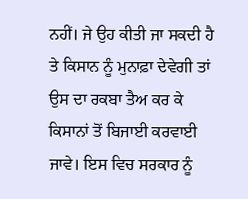ਨਹੀਂ। ਜੇ ਉਹ ਕੀਤੀ ਜਾ ਸਕਦੀ ਹੈ ਤੇ ਕਿਸਾਨ ਨੂੰ ਮੁਨਾਫ਼ਾ ਦੇਵੇਗੀ ਤਾਂ ਉਸ ਦਾ ਰਕਬਾ ਤੈਅ ਕਰ ਕੇ ਕਿਸਾਨਾਂ ਤੋਂ ਬਿਜਾਈ ਕਰਵਾਈ ਜਾਵੇ। ਇਸ ਵਿਚ ਸਰਕਾਰ ਨੂੰ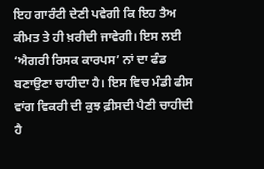ਇਹ ਗਾਰੰਟੀ ਦੇਣੀ ਪਵੇਗੀ ਕਿ ਇਹ ਤੈਅ ਕੀਮਤ ਤੇ ਹੀ ਖ਼ਰੀਦੀ ਜਾਵੇਗੀ। ਇਸ ਲਈ ‘ਐਗਰੀ ਰਿਸਕ ਕਾਰਪਸ’ ਨਾਂ ਦਾ ਫੰਡ ਬਣਾਉਣਾ ਚਾਹੀਦਾ ਹੈ। ਇਸ ਵਿਚ ਮੰਡੀ ਫੀਸ ਵਾਂਗ ਵਿਕਰੀ ਦੀ ਕੁਝ ਫ਼ੀਸਦੀ ਪੈਣੀ ਚਾਹੀਦੀ ਹੈ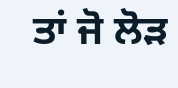ਤਾਂ ਜੋ ਲੋੜ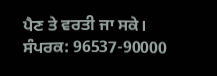ਪੈਣ ਤੇ ਵਰਤੀ ਜਾ ਸਕੇ।
ਸੰਪਰਕ: 96537-90000